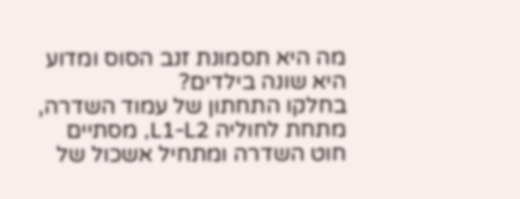מה היא תסמונת זנב הסוס ומדוע היא שונה בילדים?
בחלקו התחתון של עמוד השדרה, מתחת לחוליה L1-L2, מסתיים חוט השדרה ומתחיל אשכול של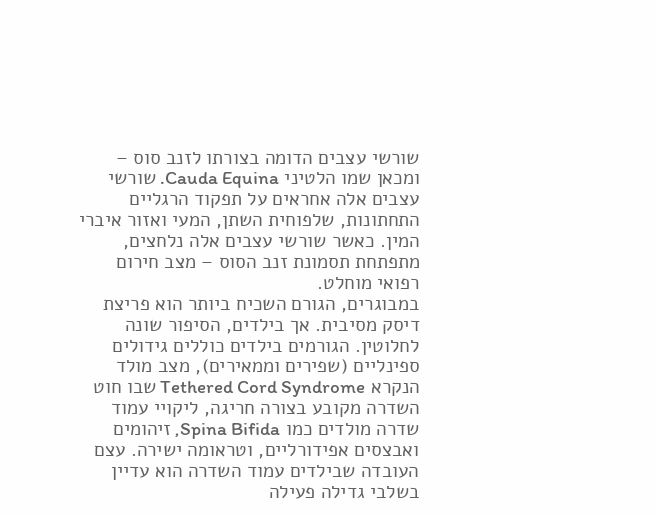שורשי עצבים הדומה בצורתו לזנב סוס – ומכאן שמו הלטיני Cauda Equina. שורשי עצבים אלה אחראים על תפקוד הרגליים התחתונות, שלפוחית השתן, המעי ואזור איברי המין. כאשר שורשי עצבים אלה נלחצים, מתפתחת תסמונת זנב הסוס – מצב חירום רפואי מוחלט.
במבוגרים, הגורם השכיח ביותר הוא פריצת דיסק מסיבית. אך בילדים, הסיפור שונה לחלוטין. הגורמים בילדים כוללים גידולים ספינליים (שפירים וממאירים), מצב מולד הנקרא Tethered Cord Syndrome שבו חוט השדרה מקובע בצורה חריגה, ליקויי עמוד שדרה מולדים כמו Spina Bifida, זיהומים ואבצסים אפידורליים, וטראומה ישירה. עצם העובדה שבילדים עמוד השדרה הוא עדיין בשלבי גדילה פעילה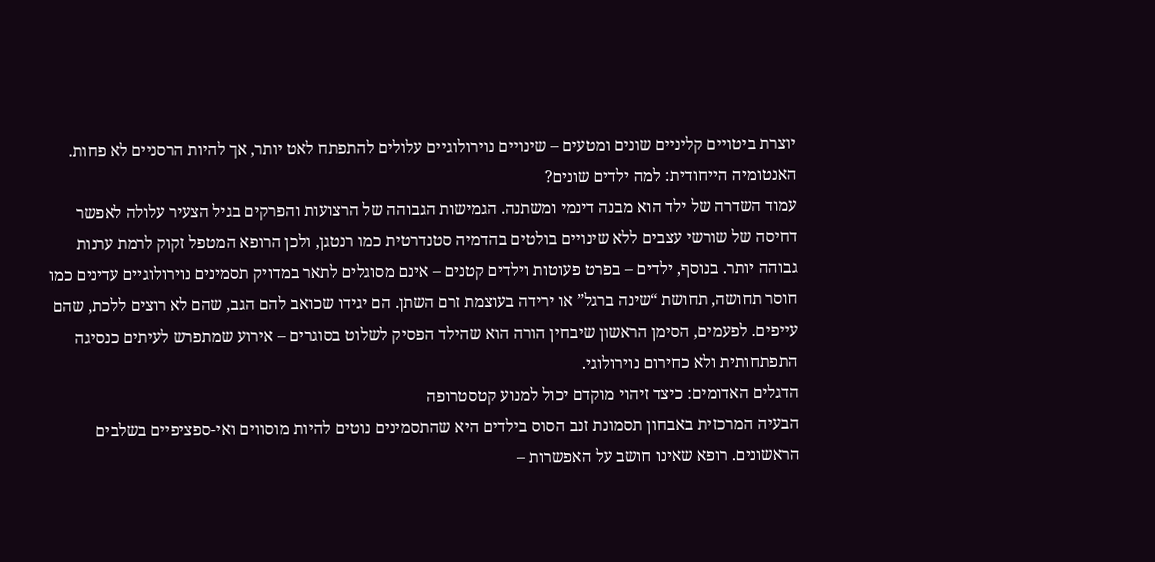יוצרת ביטויים קליניים שונים ומטעים – שינויים נוירולוגיים עלולים להתפתח לאט יותר, אך להיות הרסניים לא פחות.
האנטומיה הייחודית: למה ילדים שונים?
עמוד השדרה של ילד הוא מבנה דינמי ומשתנה. הגמישות הגבוהה של הרצועות והפרקים בגיל הצעיר עלולה לאפשר דחיסה של שורשי עצבים ללא שינויים בולטים בהדמיה סטנדרטית כמו רנטגן, ולכן הרופא המטפל זקוק לרמת ערנות גבוהה יותר. בנוסף, ילדים – בפרט פעוטות וילדים קטנים – אינם מסוגלים לתאר במדויק תסמינים נוירולוגיים עדינים כמו חוסר תחושה, תחושת “שינה ברגל” או ירידה בעוצמת זרם השתן. הם יגידו שכואב להם הגב, שהם לא רוצים ללכת, שהם עייפים. לפעמים, הסימן הראשון שיבחין הורה הוא שהילד הפסיק לשלוט בסוגרים – אירוע שמתפרש לעיתים כנסיגה התפתחותית ולא כחירום נוירולוגי.
הדגלים האדומים: כיצד זיהוי מוקדם יכול למנוע קטסטרופה
הבעיה המרכזית באבחון תסמונת זנב הסוס בילדים היא שהתסמינים נוטים להיות מוסווים ואי-ספציפיים בשלבים הראשונים. רופא שאינו חושב על האפשרות –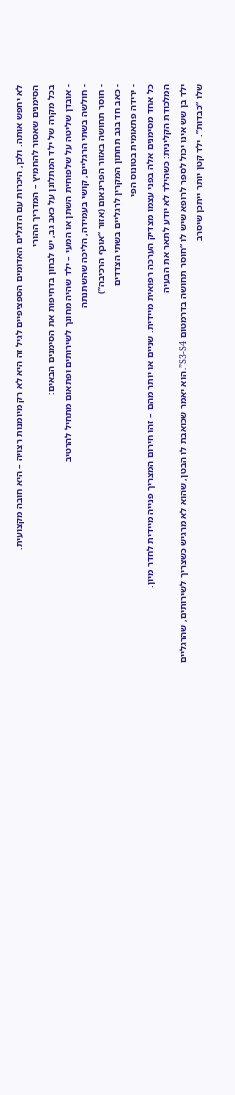לא יחפש אותה. ולכן, היכרות עם הדגלים האדומים הספציפיים לגיל זה היא לא רק מיומנות רצויה – היא חובה מקצועית.
הסימנים שאסור להחמיץ – המדריך ההורי
בכל מקרה של ילד המתלונן על כאב גב, יש לבחון בדחיפות את הסימנים הבאים:
- אובדן שליטה על שלפוחית השתן או המעי – ילד שהיה מחונך לשירותים ופתאום מתחיל להרטיב
- חולשה בשתי הרגליים, קושי בעמידה, הליכה שהשתנתה
- חוסר תחושה באזור הפרינאום (אזור “אוכף הרכיבה”)
- כאב חד בגב תחתון המקרין לרגליים בשתי הצדדים
- ירידה פתאומית בטונוס הפי
כל אחד מסימנים אלה בפני עצמו מצדיק הערכה רפואית מיידית. שניים או יותר מהם – זהו חירום המצריך פנייה מיידית לחדר מיון.
המלכודת הקלינית: כשהילד לא יודע לתאר את הבעיה
ילד בן שש אינו יכול לספר לרופא שיש לו “חוסר תחושה בדרמטום S3-S4”. הוא יאמר שכואבת לו הבטן, שהוא לא מרגיש כשצריך לשירותים, שהרגליים שלו “כבדות”. ילד קטן יותר ייתכן שיסרב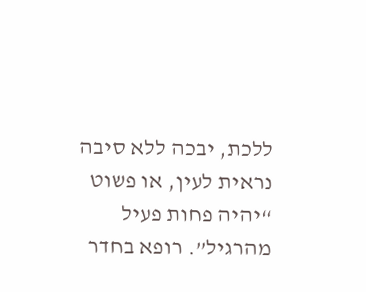ללכת, יבכה ללא סיבה נראית לעין, או פשוט “יהיה פחות פעיל מהרגיל”. רופא בחדר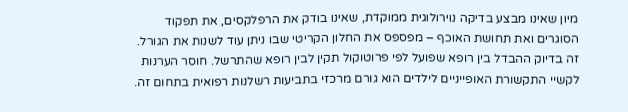מיון שאינו מבצע בדיקה נוירולוגית ממוקדת, שאינו בודק את הרפלקסים, את תפקוד הסוגרים ואת תחושת האוכף – מפספס את החלון הקריטי שבו ניתן עוד לשנות את הגורל.
זה בדיוק ההבדל בין רופא שפועל לפי פרוטוקול תקין לבין רופא שהתרשל. חוסר הערנות לקשיי התקשורת האופייניים לילדים הוא גורם מרכזי בתביעות רשלנות רפואית בתחום זה.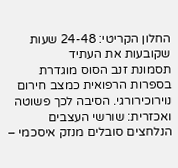החלון הקריטי: 24-48 שעות שקובעות את העתיד
תסמונת זנב הסוס מוגדרת בספרות הרפואית כמצב חירום נוירוכירורגי. הסיבה לכך פשוטה ואכזרית: שורשי העצבים הנלחצים סובלים מנזק איסכמי –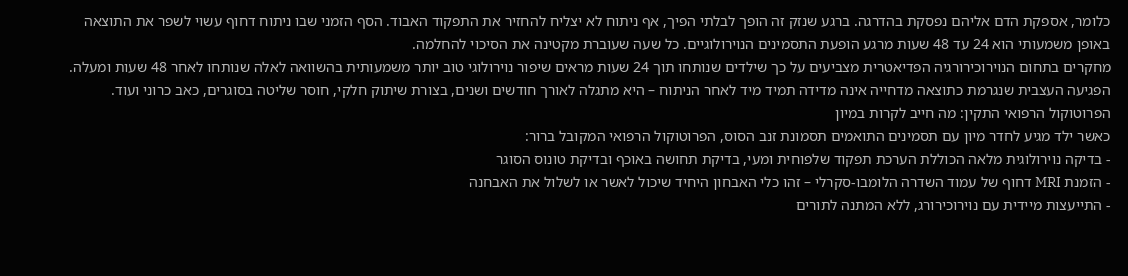כלומר, אספקת הדם אליהם נפסקת בהדרגה. ברגע שנזק זה הופך לבלתי הפיך, אף ניתוח לא יצליח להחזיר את התפקוד האבוד. הסף הזמני שבו ניתוח דחוף עשוי לשפר את התוצאה באופן משמעותי הוא 24 עד 48 שעות מרגע הופעת התסמינים הנוירולוגיים. כל שעה שעוברת מקטינה את הסיכוי להחלמה.
מחקרים בתחום הנוירוכירורגיה הפדיאטרית מצביעים על כך שילדים שנותחו תוך 24 שעות מראים שיפור נוירולוגי טוב יותר משמעותית בהשוואה לאלה שנותחו לאחר 48 שעות ומעלה. הפגיעה העצבית שנגרמת כתוצאה מדחייה אינה מדידה תמיד מיד לאחר הניתוח – היא מתגלה לאורך חודשים ושנים, בצורת שיתוק חלקי, חוסר שליטה בסוגרים, כאב כרוני ועוד.
הפרוטוקול הרפואי התקין: מה חייב לקרות במיון
כאשר ילד מגיע לחדר מיון עם תסמינים התואמים תסמונת זנב הסוס, הפרוטוקול הרפואי המקובל ברור:
- בדיקה נוירולוגית מלאה הכוללת הערכת תפקוד שלפוחית ומעי, בדיקת תחושה באוכף ובדיקת טונוס הסוגר
- הזמנת MRI דחוף של עמוד השדרה הלומבו-סקרלי – זהו כלי האבחון היחיד שיכול לאשר או לשלול את האבחנה
- התייעצות מיידית עם נוירוכירורג, ללא המתנה לתורים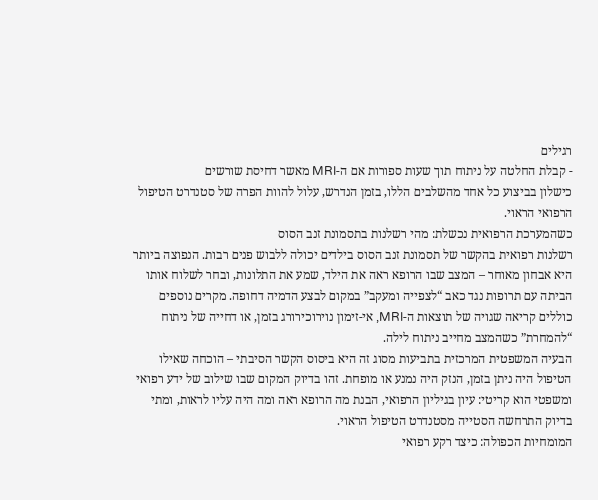רגילים
- קבלת החלטה על ניתוח תוך שעות ספורות אם ה-MRI מאשר דחיסת שורשים
כישלון בביצוע כל אחד מהשלבים הללו, בזמן הנדרש, עלול להוות הפרה של סטנדרט הטיפול הרפואי הראוי.
כשהמערכת הרפואית נכשלת: מהי רשלנות בתסמונת זנב הסוס
רשלנות רפואית בהקשר של תסמונת זנב הסוס בילדים יכולה ללבוש פנים רבות. הנפוצה ביותר היא אבחון מאוחר – המצב שבו הרופא ראה את הילד, שמע את התלונות, ובחר לשלוח אותו הביתה עם תרופות נגד כאב “לצפייה ומעקב” במקום לבצע הדמיה דחופה. מקרים נוספים כוללים קריאה שגויה של תוצאות ה-MRI, אי-זימון נוירוכירורג בזמן, או דחייה של ניתוח “להמחרת” כשהמצב מחייב ניתוח לילה.
הבעיה המשפטית המרכזית בתביעות מסוג זה היא ביסוס הקשר הסיבתי – הוכחה שאילו הטיפול היה ניתן בזמן, הנזק היה נמנע או מופחת. זהו בדיוק המקום שבו שילוב של ידע רפואי ומשפטי הוא קריטי: עיון בגיליון הרפואי, הבנת מה הרופא ראה ומה היה עליו לראות, ומתי בדיוק התרחשה הסטייה מסטנדרט הטיפול הראוי.
המומחיות הכפולה: כיצד רקע רפואי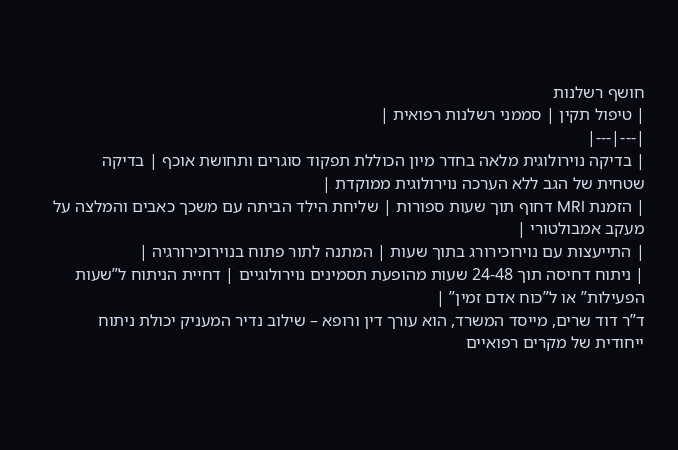חושף רשלנות
| טיפול תקין | סממני רשלנות רפואית |
|---|---|
| בדיקה נוירולוגית מלאה בחדר מיון הכוללת תפקוד סוגרים ותחושת אוכף | בדיקה שטחית של הגב ללא הערכה נוירולוגית ממוקדת |
| הזמנת MRI דחוף תוך שעות ספורות | שליחת הילד הביתה עם משכך כאבים והמלצה על מעקב אמבולטורי |
| התייעצות עם נוירוכירורג בתוך שעות | המתנה לתור פתוח בנוירוכירורגיה |
| ניתוח דחיסה תוך 24-48 שעות מהופעת תסמינים נוירולוגיים | דחיית הניתוח ל”שעות הפעילות” או ל”כוח אדם זמין” |
ד”ר דוד שרים, מייסד המשרד, הוא עורך דין ורופא – שילוב נדיר המעניק יכולת ניתוח ייחודית של מקרים רפואיים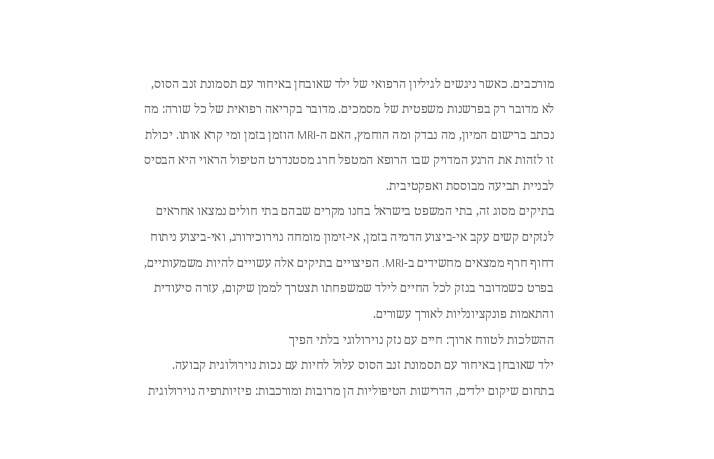מורכבים. כאשר ניגשים לגיליון הרפואי של ילד שאובחן באיחור עם תסמונת זנב הסוס, לא מדובר רק בפרשנות משפטית של מסמכים. מדובר בקריאה רפואית של כל שורה: מה נכתב ברישום המיון, מה נבדק ומה הוחמץ, האם ה-MRI הוזמן בזמן ומי קרא אותו. יכולת זו לזהות את הרגע המדויק שבו הרופא המטפל חרג מסטנדרט הטיפול הראוי היא הבסיס לבניית תביעה מבוססת ואפקטיבית.
בתיקים מסוג זה, בתי המשפט בישראל בחנו מקרים שבהם בתי חולים נמצאו אחראים לנזקים קשים עקב אי-ביצוע הדמיה בזמן, אי-זימון מומחה נוירוכירורג, ואי-ביצוע ניתוח דחוף חרף ממצאים מחשידים ב-MRI. הפיצויים בתיקים אלה עשויים להיות משמעותיים, בפרט כשמדובר בנזק לכל החיים לילד שמשפחתו תצטרך לממן שיקום, עזרה סיעודית והתאמות פונקציונליות לאורך עשורים.
ההשלכות לטווח ארוך: חיים עם נזק נוירולוגי בלתי הפיך
ילד שאובחן באיחור עם תסמונת זנב הסוס עלול לחיות עם נכות נוירולוגית קבועה. בתחום שיקום ילדים, הדרישות הטיפוליות הן מרובות ומורכבות: פיזיותרפיה נוירולוגית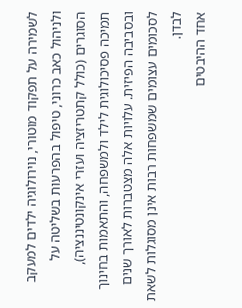לשמירה על תפקוד מוטורי, נוירולוגיה ילדים למעקב ולניהול כאב כרוני, טיפול בהפרעות בשליטה על הסוגרים (כולל קתטריזציה ועזרי אינקונטיננציה), תמיכה פסיכולוגית לילד ולמשפחה, והתאמות בחינוך ובסביבה הפיזית. עלויות אלה מצטברות לאורך שנים לסכומים עצומים שמשפחות רבות אינן מסוגלות לשאת לבדן.
אחד ההיבטים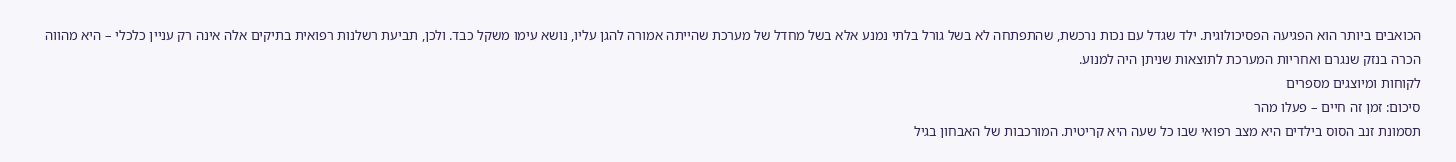הכואבים ביותר הוא הפגיעה הפסיכולוגית. ילד שגדל עם נכות נרכשת, שהתפתחה לא בשל גורל בלתי נמנע אלא בשל מחדל של מערכת שהייתה אמורה להגן עליו, נושא עימו משקל כבד. ולכן, תביעת רשלנות רפואית בתיקים אלה אינה רק עניין כלכלי – היא מהווה הכרה בנזק שנגרם ואחריות המערכת לתוצאות שניתן היה למנוע.
לקוחות ומיוצגים מספרים
סיכום: זמן זה חיים – פעלו מהר
תסמונת זנב הסוס בילדים היא מצב רפואי שבו כל שעה היא קריטית. המורכבות של האבחון בגיל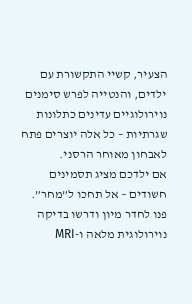הצעיר, קשיי התקשורת עם ילדים, והנטייה לפרש סימנים נוירולוגיים עדינים כתלונות שגרתיות – כל אלה יוצרים פתח לאבחון מאוחר הרסני.
אם ילדכם מציג תסמינים חשודים – אל תחכו ל”מחר”. פנו לחדר מיון ודרשו בדיקה נוירולוגית מלאה ו-MRI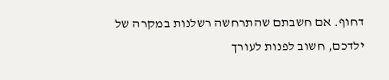דחוף. אם חשבתם שהתרחשה רשלנות במקרה של ילדכם, חשוב לפנות לעורך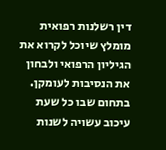דין רשלנות רפואית מומלץ שיוכל לקרוא את הגיליון הרפואי ולבחון את הנסיבות לעומקן. בתחום שבו כל שעת עיכוב עשויה לשנות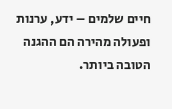חיים שלמים – ידע, ערנות ופעולה מהירה הם ההגנה הטובה ביותר.